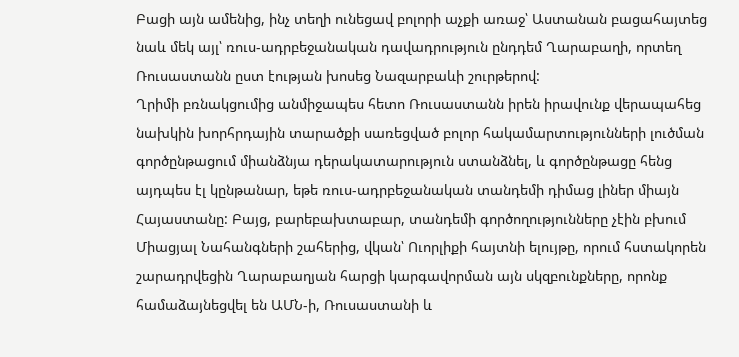Բացի այն ամենից, ինչ տեղի ունեցավ բոլորի աչքի առաջ՝ Աստանան բացահայտեց նաև մեկ այլ՝ ռուս-ադրբեջանական դավադրություն ընդդեմ Ղարաբաղի, որտեղ Ռուսաստանն ըստ էության խոսեց Նազարբաևի շուրթերով:
Ղրիմի բռնակցումից անմիջապես հետո Ռուսաստանն իրեն իրավունք վերապահեց նախկին խորհրդային տարածքի սառեցված բոլոր հակամարտությունների լուծման գործընթացում միանձնյա դերակատարություն ստանձնել, և գործընթացը հենց այդպես էլ կընթանար, եթե ռուս-ադրբեջանական տանդեմի դիմաց լիներ միայն Հայաստանը: Բայց, բարեբախտաբար, տանդեմի գործողությունները չէին բխում Միացյալ Նահանգների շահերից, վկան՝ Ուորլիքի հայտնի ելույթը, որում հստակորեն շարադրվեցին Ղարաբաղյան հարցի կարգավորման այն սկզբունքները, որոնք համաձայնեցվել են ԱՄՆ-ի, Ռուսաստանի և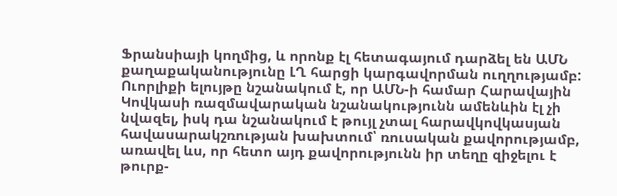Ֆրանսիայի կողմից, և որոնք էլ հետագայում դարձել են ԱՄՆ քաղաքականությունը ԼՂ հարցի կարգավորման ուղղությամբ: Ուորլիքի ելույթը նշանակում է, որ ԱՄՆ-ի համար Հարավային Կովկասի ռազմավարական նշանակությունն ամենևին էլ չի նվազել, իսկ դա նշանակում է թույլ չտալ հարավկովկասյան հավասարակշռության խախտում՝ ռուսական քավորությամբ, առավել ևս, որ հետո այդ քավորությունն իր տեղը զիջելու է թուրք-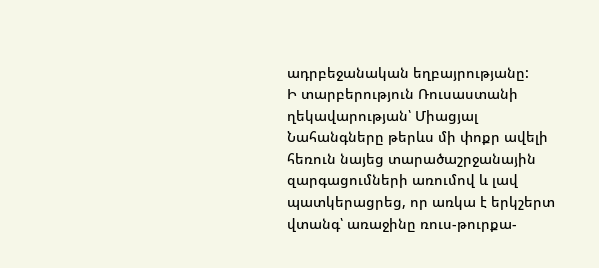ադրբեջանական եղբայրությանը:
Ի տարբերություն Ռուսաստանի ղեկավարության՝ Միացյալ Նահանգները թերևս մի փոքր ավելի հեռուն նայեց տարածաշրջանային զարգացումների առումով և լավ պատկերացրեց, որ առկա է երկշերտ վտանգ՝ առաջինը ռուս-թուրքա-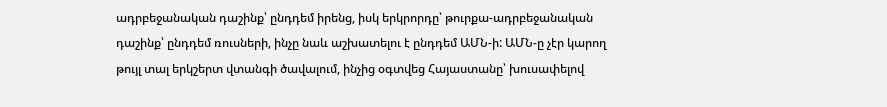ադրբեջանական դաշինք՝ ընդդեմ իրենց, իսկ երկրորդը՝ թուրքա-ադրբեջանական դաշինք՝ ընդդեմ ռուսների, ինչը նաև աշխատելու է ընդդեմ ԱՄՆ-ի: ԱՄՆ-ը չէր կարող թույլ տալ երկշերտ վտանգի ծավալում, ինչից օգտվեց Հայաստանը՝ խուսափելով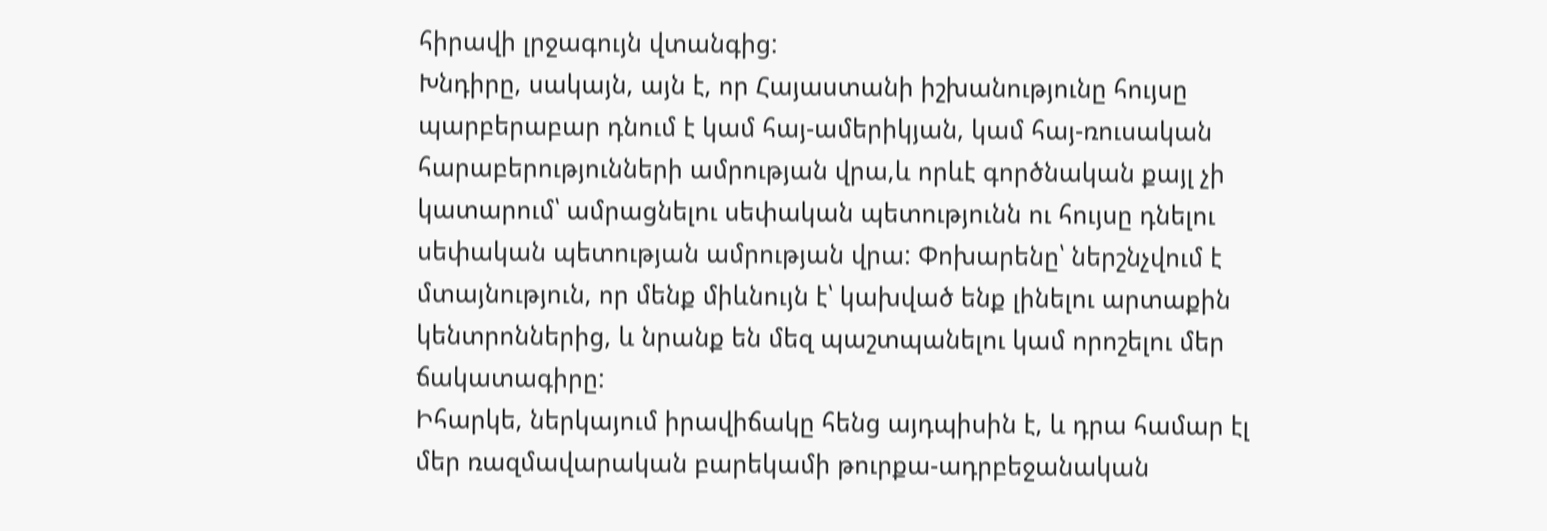հիրավի լրջագույն վտանգից:
Խնդիրը, սակայն, այն է, որ Հայաստանի իշխանությունը հույսը պարբերաբար դնում է կամ հայ-ամերիկյան, կամ հայ-ռուսական հարաբերությունների ամրության վրա,և որևէ գործնական քայլ չի կատարում՝ ամրացնելու սեփական պետությունն ու հույսը դնելու սեփական պետության ամրության վրա: Փոխարենը՝ ներշնչվում է մտայնություն, որ մենք միևնույն է՝ կախված ենք լինելու արտաքին կենտրոններից, և նրանք են մեզ պաշտպանելու կամ որոշելու մեր ճակատագիրը:
Իհարկե, ներկայում իրավիճակը հենց այդպիսին է, և դրա համար էլ մեր ռազմավարական բարեկամի թուրքա-ադրբեջանական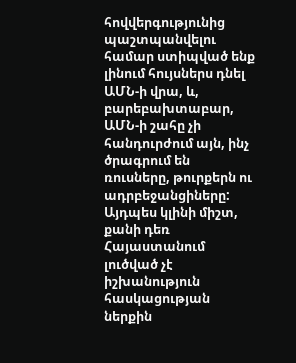հովվերգությունից պաշտպանվելու համար ստիպված ենք լինում հույսներս դնել ԱՄՆ-ի վրա, և, բարեբախտաբար, ԱՄՆ-ի շահը չի հանդուրժում այն, ինչ ծրագրում են ռուսները, թուրքերն ու ադրբեջանցիները:
Այդպես կլինի միշտ, քանի դեռ Հայաստանում լուծված չէ իշխանություն հասկացության ներքին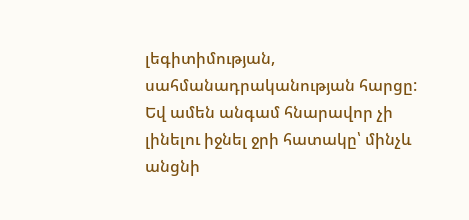լեգիտիմության, սահմանադրականության հարցը: Եվ ամեն անգամ հնարավոր չի լինելու իջնել ջրի հատակը՝ մինչև անցնի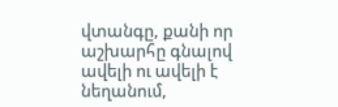վտանգը, քանի որ աշխարհը գնալով ավելի ու ավելի է նեղանում,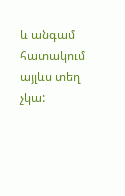և անգամ հատակում այլևս տեղ չկա: